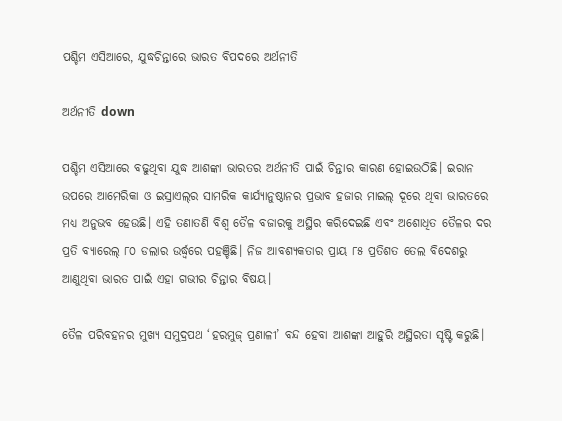ପଶ୍ଚିମ ଏସିଆରେ, ଯୁଦ୍ଧଚିନ୍ତାରେ ଭାରତ ବିପଦରେ ଅର୍ଥନୀତି

ଅର୍ଥନୀତି down

ପଶ୍ଚିମ ଏସିଆରେ ବଢୁଥିବା ଯୁଦ୍ଧ ଆଶଙ୍କା ଭାରତର ଅର୍ଥନୀତି ପାଇଁ ଚିନ୍ତାର କାରଣ ହୋଇଉଠିଛି। ଇରାନ ଉପରେ ଆମେରିକା ଓ ଇସ୍ରାଏଲ୍‌ର ସାମରିକ କାର୍ଯ୍ୟାନୁଷ୍ଠାନର ପ୍ରଭାବ ହଜାର ମାଇଲ୍ ଦୂରେ ଥିବା ଭାରତରେ ମଧ୍ୟ ଅନୁଭବ ହେଉଛି। ଏହି ତଣାତଣି ବିଶ୍ୱ ତୈଳ ବଜାରକୁ ଅସ୍ଥିର କରିଦେଇଛି ଏବଂ ଅଶୋଧିତ ତୈଳର ଦର ପ୍ରତି ବ୍ୟାରେଲ୍ ୮୦ ଡଲାର ଉର୍ଦ୍ଧ୍ୱରେ ପହଞ୍ଚିଛି। ନିଜ ଆବଶ୍ୟକତାର ପ୍ରାୟ ୮୫ ପ୍ରତିଶତ ତେଲ ବିଦେଶରୁ ଆଣୁଥିବା ଭାରତ ପାଇଁ ଏହା ଗଭୀର ଚିନ୍ତାର ବିଷୟ।

ତୈଳ ପରିବହନର ମୁଖ୍ୟ ସମୁଦ୍ରପଥ ‘ହରମୁଜ୍ ପ୍ରଣାଳୀ’ ବନ୍ଦ ହେବା ଆଶଙ୍କା ଆହୁରି ଅସ୍ଥିରତା ସୃଷ୍ଟି କରୁଛି।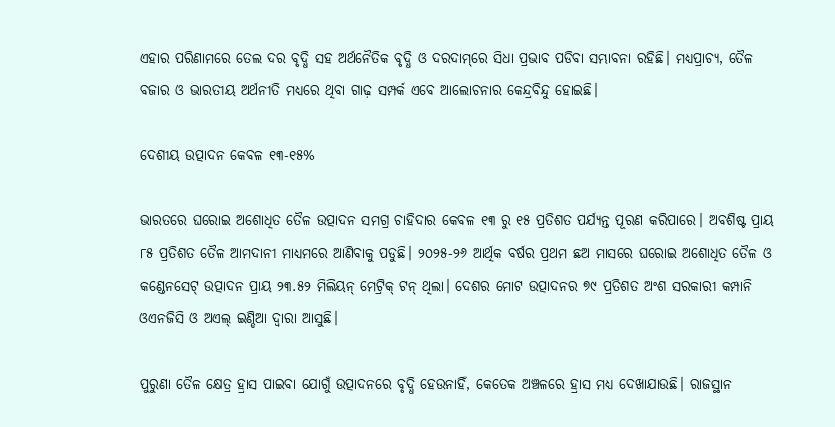ଏହାର ପରିଣାମରେ ତେଲ ଦର ବୃଦ୍ଧି ସହ ଅର୍ଥନୈତିକ ବୃଦ୍ଧି ଓ ଦରଦାମ୍‌ରେ ସିଧା ପ୍ରଭାବ ପଡିବା ସମ୍ଭାବନା ରହିଛି। ମଧ୍ୟପ୍ରାଚ୍ୟ, ତୈଳ ବଜାର ଓ ଭାରତୀୟ ଅର୍ଥନୀତି ମଧ୍ୟରେ ଥିବା ଗାଢ଼ ସମ୍ପର୍କ ଏବେ ଆଲୋଚନାର କେନ୍ଦ୍ରବିନ୍ଦୁ ହୋଇଛି।

ଦେଶୀୟ ଉତ୍ପାଦନ କେବଳ ୧୩-୧୫%

ଭାରତରେ ଘରୋଇ ଅଶୋଧିତ ତୈଳ ଉତ୍ପାଦନ ସମଗ୍ର ଚାହିଦାର କେବଳ ୧୩ ରୁ ୧୫ ପ୍ରତିଶତ ପର୍ଯ୍ୟନ୍ତ ପୂରଣ କରିପାରେ। ଅବଶିଷ୍ଟ ପ୍ରାୟ ୮୫ ପ୍ରତିଶତ ତୈଳ ଆମଦାନୀ ମାଧ୍ୟମରେ ଆଣିବାକୁ ପଡୁଛି। ୨୦୨୫-୨୬ ଆର୍ଥିକ ବର୍ଷର ପ୍ରଥମ ଛଅ ମାସରେ ଘରୋଇ ଅଶୋଧିତ ତୈଳ ଓ କଣ୍ଡେନସେଟ୍ ଉତ୍ପାଦନ ପ୍ରାୟ ୨୩.୫୨ ମିଲିୟନ୍ ମେଟ୍ରିକ୍ ଟନ୍ ଥିଲା। ଦେଶର ମୋଟ ଉତ୍ପାଦନର ୭୯ ପ୍ରତିଶତ ଅଂଶ ସରକାରୀ କମ୍ପାନି ଓଏନଜିସି ଓ ଅଏଲ୍ ଇଣ୍ଡିଆ ଦ୍ୱାରା ଆସୁଛି।

ପୁରୁଣା ତୈଳ କ୍ଷେତ୍ର ହ୍ରାସ ପାଇବା ଯୋଗୁଁ ଉତ୍ପାଦନରେ ବୃଦ୍ଧି ହେଉନାହିଁ, କେତେକ ଅଞ୍ଚଳରେ ହ୍ରାସ ମଧ୍ୟ ଦେଖାଯାଉଛି। ରାଜସ୍ଥାନ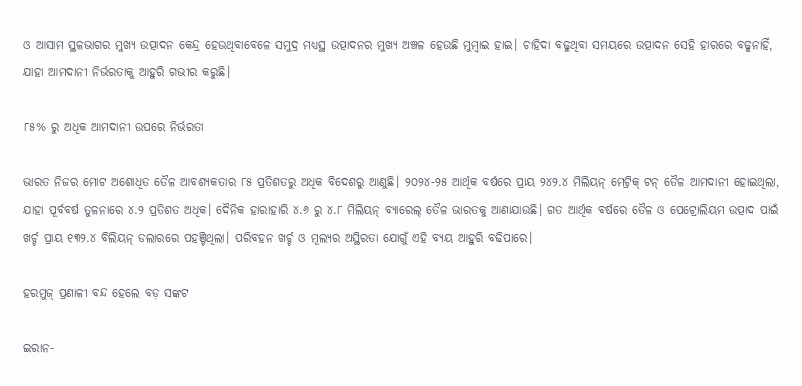ଓ ଆସାମ ସ୍ଥଳଭାଗର ମୁଖ୍ୟ ଉତ୍ପାଦନ କେନ୍ଦ୍ର ହେଉଥିବାବେଳେ ସମୁଦ୍ର ମଧ୍ୟସ୍ଥ ଉତ୍ପାଦନର ମୁଖ୍ୟ ଅଞ୍ଚଳ ହେଉଛି ମୁମ୍ବାଇ ହାଇ। ଚାହିଦା ବଢୁଥିବା ସମୟରେ ଉତ୍ପାଦନ ସେହି ହାରରେ ବଢୁନାହିଁ, ଯାହା ଆମଦାନୀ ନିର୍ଭରତାକୁ ଆହୁରି ଗଭୀର କରୁଛି।

୮୫% ରୁ ଅଧିକ ଆମଦାନୀ ଉପରେ ନିର୍ଭରତା

ଭାରତ ନିଜର ମୋଟ ଅଶୋଧିତ ତୈଳ ଆବଶ୍ୟକତାର ୮୫ ପ୍ରତିଶତରୁ ଅଧିକ ବିଦେଶରୁ ଆଣୁଛି। ୨୦୨୪-୨୫ ଆର୍ଥିକ ବର୍ଷରେ ପ୍ରାୟ ୨୪୨.୪ ମିଲିୟନ୍ ମେଟ୍ରିକ୍ ଟନ୍ ତୈଳ ଆମଦାନୀ ହୋଇଥିଲା, ଯାହା ପୂର୍ବବର୍ଷ ତୁଳନାରେ ୪.୨ ପ୍ରତିଶତ ଅଧିକ। ଦୈନିକ ହାରାହାରି ୪.୬ ରୁ ୪.୮ ମିଲିୟନ୍ ବ୍ୟାରେଲ୍ ତୈଳ ଭାରତକୁ ଆଣାଯାଉଛି। ଗତ ଆର୍ଥିକ ବର୍ଷରେ ତୈଳ ଓ ପେଟ୍ରୋଲିୟମ ଉତ୍ପାଦ ପାଇଁ ଖର୍ଚ୍ଚ ପ୍ରାୟ ୧୩୨.୪ ବିଲିୟନ୍ ଡଲାରରେ ପହଞ୍ଚିଥିଲା। ପରିବହନ ଖର୍ଚ୍ଚ ଓ ମୂଲ୍ୟର ଅସ୍ଥିରତା ଯୋଗୁଁ ଏହି ବ୍ୟୟ ଆହୁରି ବଢିପାରେ।

ହରମୁଜ୍ ପ୍ରଣାଳୀ ବନ୍ଦ ହେଲେ ବଡ଼ ସଙ୍କଟ

ଇରାନ-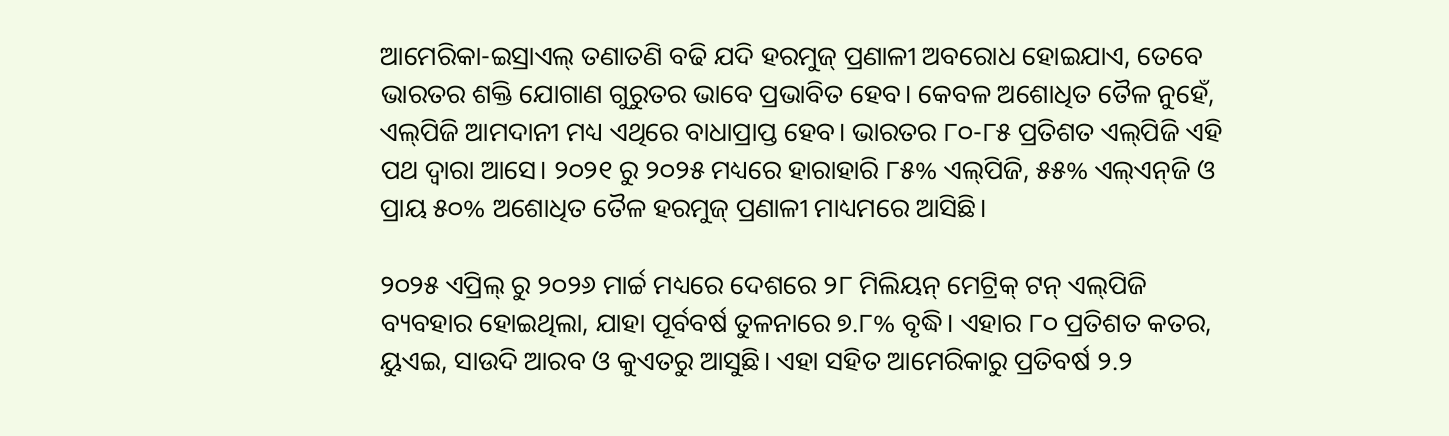ଆମେରିକା-ଇସ୍ରାଏଲ୍ ତଣାତଣି ବଢି ଯଦି ହରମୁଜ୍ ପ୍ରଣାଳୀ ଅବରୋଧ ହୋଇଯାଏ, ତେବେ ଭାରତର ଶକ୍ତି ଯୋଗାଣ ଗୁରୁତର ଭାବେ ପ୍ରଭାବିତ ହେବ। କେବଳ ଅଶୋଧିତ ତୈଳ ନୁହେଁ, ଏଲ୍‌ପିଜି ଆମଦାନୀ ମଧ୍ୟ ଏଥିରେ ବାଧାପ୍ରାପ୍ତ ହେବ। ଭାରତର ୮୦-୮୫ ପ୍ରତିଶତ ଏଲ୍‌ପିଜି ଏହି ପଥ ଦ୍ୱାରା ଆସେ। ୨୦୨୧ ରୁ ୨୦୨୫ ମଧ୍ୟରେ ହାରାହାରି ୮୫% ଏଲ୍‌ପିଜି, ୫୫% ଏଲ୍‌ଏନ୍‌ଜି ଓ ପ୍ରାୟ ୫୦% ଅଶୋଧିତ ତୈଳ ହରମୁଜ୍ ପ୍ରଣାଳୀ ମାଧ୍ୟମରେ ଆସିଛି।

୨୦୨୫ ଏପ୍ରିଲ୍ ରୁ ୨୦୨୬ ମାର୍ଚ୍ଚ ମଧ୍ୟରେ ଦେଶରେ ୨୮ ମିଲିୟନ୍ ମେଟ୍ରିକ୍ ଟନ୍ ଏଲ୍‌ପିଜି ବ୍ୟବହାର ହୋଇଥିଲା, ଯାହା ପୂର୍ବବର୍ଷ ତୁଳନାରେ ୭.୮% ବୃଦ୍ଧି। ଏହାର ୮୦ ପ୍ରତିଶତ କତର, ୟୁଏଇ, ସାଉଦି ଆରବ ଓ କୁଏତରୁ ଆସୁଛି। ଏହା ସହିତ ଆମେରିକାରୁ ପ୍ରତିବର୍ଷ ୨.୨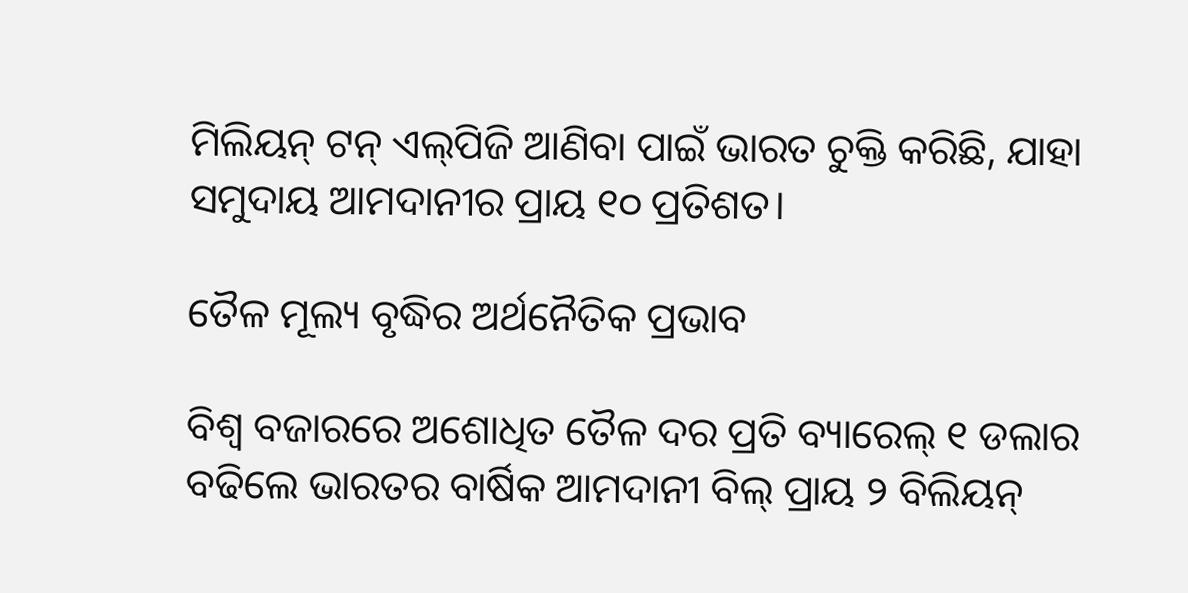ମିଲିୟନ୍ ଟନ୍ ଏଲ୍‌ପିଜି ଆଣିବା ପାଇଁ ଭାରତ ଚୁକ୍ତି କରିଛି, ଯାହା ସମୁଦାୟ ଆମଦାନୀର ପ୍ରାୟ ୧୦ ପ୍ରତିଶତ।

ତୈଳ ମୂଲ୍ୟ ବୃଦ୍ଧିର ଅର୍ଥନୈତିକ ପ୍ରଭାବ

ବିଶ୍ୱ ବଜାରରେ ଅଶୋଧିତ ତୈଳ ଦର ପ୍ରତି ବ୍ୟାରେଲ୍ ୧ ଡଲାର ବଢିଲେ ଭାରତର ବାର୍ଷିକ ଆମଦାନୀ ବିଲ୍ ପ୍ରାୟ ୨ ବିଲିୟନ୍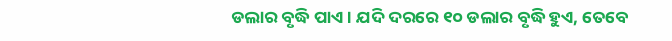ଡଲାର ବୃଦ୍ଧି ପାଏ। ଯଦି ଦରରେ ୧୦ ଡଲାର ବୃଦ୍ଧି ହୁଏ, ତେବେ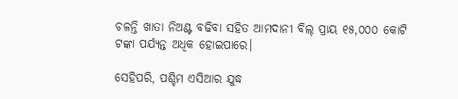ଚଳନ୍ତି ଖାତା ନିଅଣ୍ଟ ବଢିବା ସହିତ ଆମଦାନୀ ବିଲ୍ ପ୍ରାୟ ୧୫,୦୦୦ କୋଟି ଟଙ୍କା ପର୍ଯ୍ୟନ୍ତ ଅଧିକ ହୋଇପାରେ।

ସେହିପରି, ପଶ୍ଚିମ ଏସିଆର ଯୁଦ୍ଧ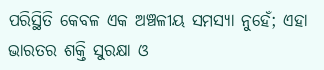ପରିସ୍ଥିତି କେବଳ ଏକ ଅଞ୍ଚଳୀୟ ସମସ୍ୟା ନୁହେଁ; ଏହା ଭାରତର ଶକ୍ତି ସୁରକ୍ଷା ଓ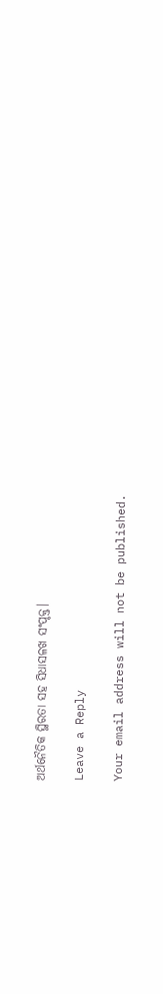ଅର୍ଥନୈତିକ ସ୍ଥିରତା ସହ ସିଧାସଳଖ ସଂପୃକ୍ତ।

Leave a Reply

Your email address will not be published.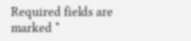Required fields are marked *